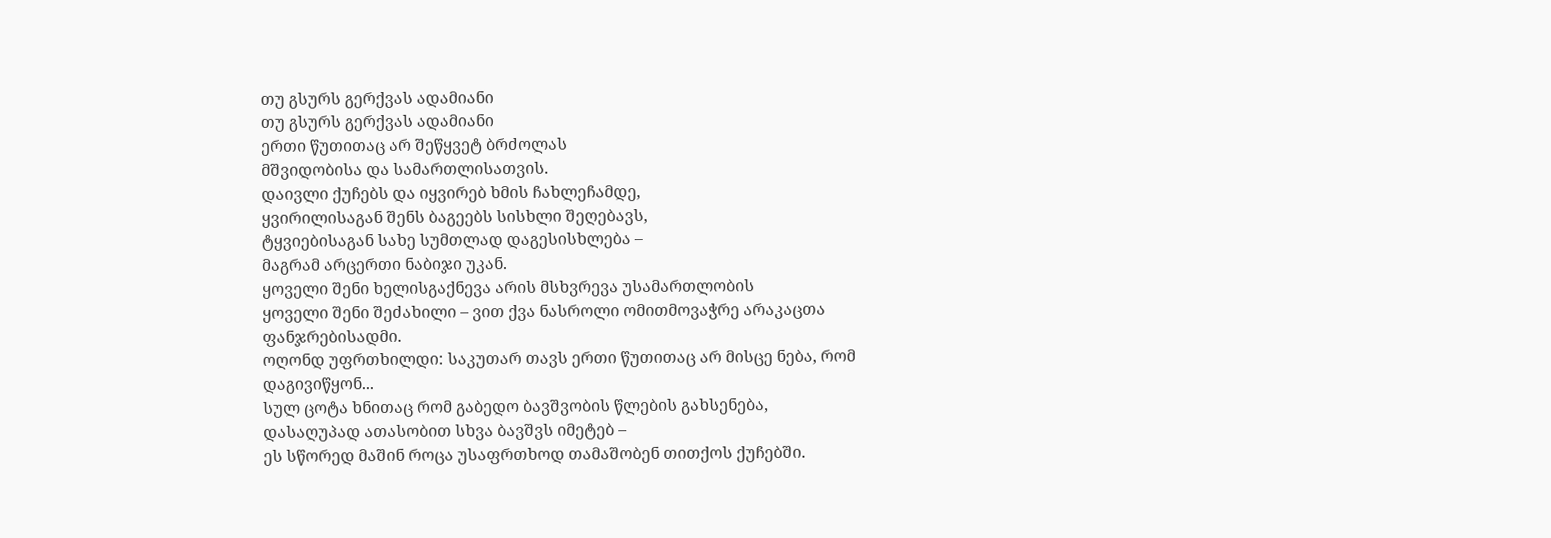თუ გსურს გერქვას ადამიანი
თუ გსურს გერქვას ადამიანი
ერთი წუთითაც არ შეწყვეტ ბრძოლას
მშვიდობისა და სამართლისათვის.
დაივლი ქუჩებს და იყვირებ ხმის ჩახლეჩამდე,
ყვირილისაგან შენს ბაგეებს სისხლი შეღებავს,
ტყვიებისაგან სახე სუმთლად დაგესისხლება –
მაგრამ არცერთი ნაბიჯი უკან.
ყოველი შენი ხელისგაქნევა არის მსხვრევა უსამართლობის
ყოველი შენი შეძახილი – ვით ქვა ნასროლი ომითმოვაჭრე არაკაცთა ფანჯრებისადმი.
ოღონდ უფრთხილდი: საკუთარ თავს ერთი წუთითაც არ მისცე ნება, რომ დაგივიწყონ...
სულ ცოტა ხნითაც რომ გაბედო ბავშვობის წლების გახსენება,
დასაღუპად ათასობით სხვა ბავშვს იმეტებ –
ეს სწორედ მაშინ როცა უსაფრთხოდ თამაშობენ თითქოს ქუჩებში.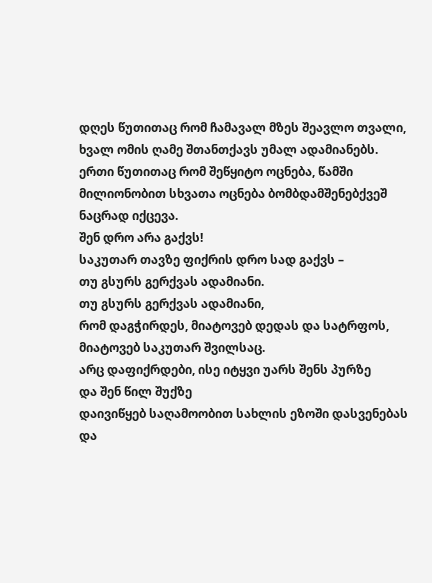დღეს წუთითაც რომ ჩამავალ მზეს შეავლო თვალი,
ხვალ ომის ღამე შთანთქავს უმალ ადამიანებს.
ერთი წუთითაც რომ შეწყიტო ოცნება, წამში
მილიონობით სხვათა ოცნება ბომბდამშენებქვეშ ნაცრად იქცევა.
შენ დრო არა გაქვს!
საკუთარ თავზე ფიქრის დრო სად გაქვს –
თუ გსურს გერქვას ადამიანი.
თუ გსურს გერქვას ადამიანი,
რომ დაგჭირდეს, მიატოვებ დედას და სატრფოს,
მიატოვებ საკუთარ შვილსაც.
არც დაფიქრდები, ისე იტყვი უარს შენს პურზე
და შენ წილ შუქზე
დაივიწყებ საღამოობით სახლის ეზოში დასვენებას
და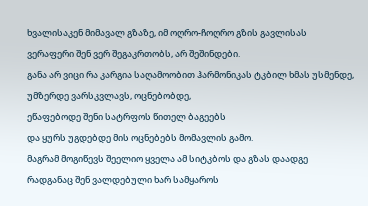ხვალისაკენ მიმავალ გზაზე, იმ ოღრო-ჩოღრო გზის გავლისას
ვერაფერი შენ ვერ შეგაკრთობს, არ შეშინდები.
განა არ ვიცი რა კარგია საღამოობით ჰარმონიკას ტკბილ ხმას უსმენდე,
უმზერდე ვარსკვლავს, ოცნებობდე,
ეწაფებოდე შენი სატრფოს წითელ ბაგეებს
და ყურს უგდებდე მის ოცნებებს მომავლის გამო.
მაგრამ მოგიწევს შეელიო ყველა ამ სიტკბოს და გზას დაადგე
რადგანაც შენ ვალდებული ხარ სამყაროს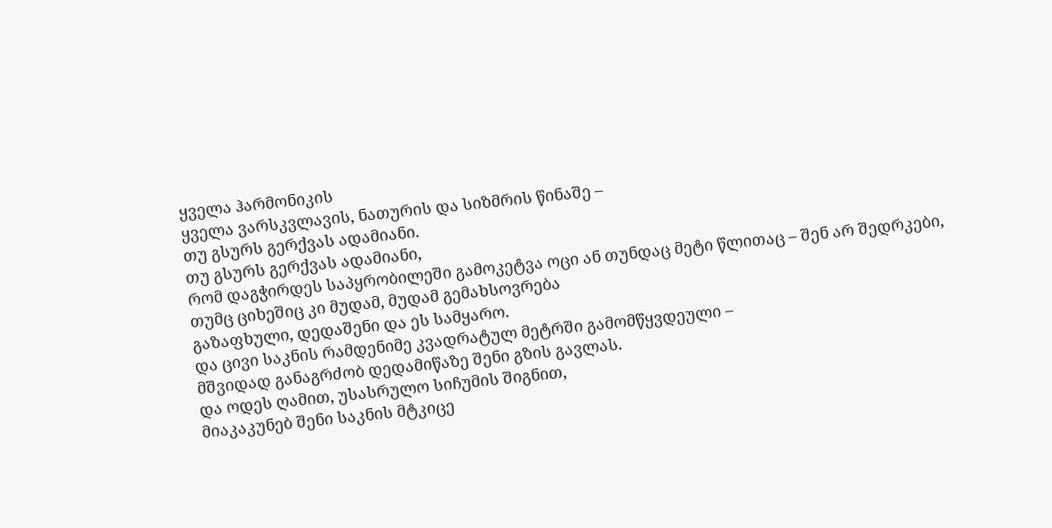ყველა ჰარმონიკის
ყველა ვარსკვლავის, ნათურის და სიზმრის წინაშე –
თუ გსურს გერქვას ადამიანი.
თუ გსურს გერქვას ადამიანი,
რომ დაგჭირდეს საპყრობილეში გამოკეტვა ოცი ან თუნდაც მეტი წლითაც – შენ არ შედრკები,
თუმც ციხეშიც კი მუდამ, მუდამ გემახსოვრება
გაზაფხული, დედაშენი და ეს სამყარო.
და ცივი საკნის რამდენიმე კვადრატულ მეტრში გამომწყვდეული –
მშვიდად განაგრძობ დედამიწაზე შენი გზის გავლას.
და ოდეს ღამით, უსასრულო სიჩუმის შიგნით,
მიაკაკუნებ შენი საკნის მტკიცე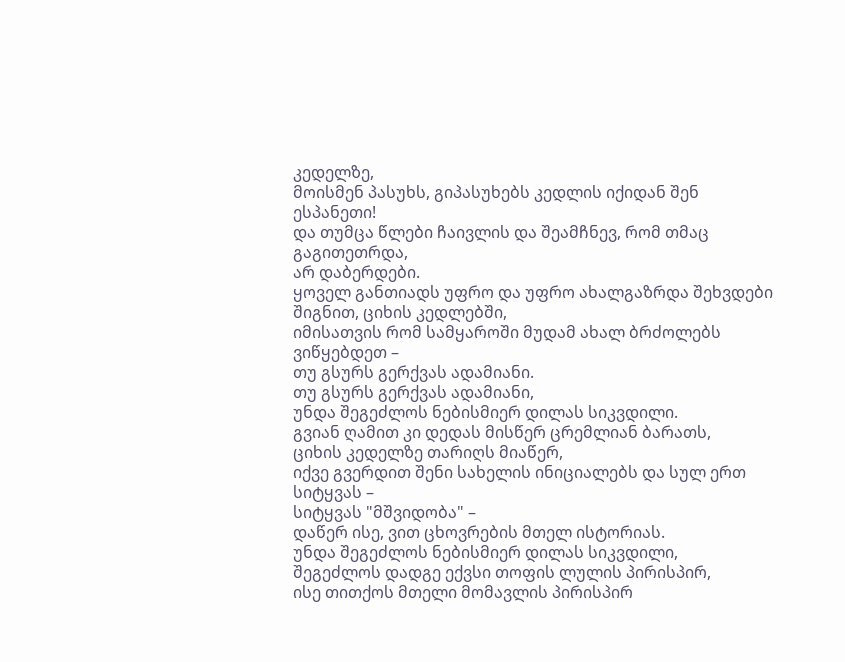კედელზე,
მოისმენ პასუხს, გიპასუხებს კედლის იქიდან შენ ესპანეთი!
და თუმცა წლები ჩაივლის და შეამჩნევ, რომ თმაც გაგითეთრდა,
არ დაბერდები.
ყოველ განთიადს უფრო და უფრო ახალგაზრდა შეხვდები შიგნით, ციხის კედლებში,
იმისათვის რომ სამყაროში მუდამ ახალ ბრძოლებს ვიწყებდეთ –
თუ გსურს გერქვას ადამიანი.
თუ გსურს გერქვას ადამიანი,
უნდა შეგეძლოს ნებისმიერ დილას სიკვდილი.
გვიან ღამით კი დედას მისწერ ცრემლიან ბარათს,
ციხის კედელზე თარიღს მიაწერ,
იქვე გვერდით შენი სახელის ინიციალებს და სულ ერთ სიტყვას –
სიტყვას "მშვიდობა" –
დაწერ ისე, ვით ცხოვრების მთელ ისტორიას.
უნდა შეგეძლოს ნებისმიერ დილას სიკვდილი,
შეგეძლოს დადგე ექვსი თოფის ლულის პირისპირ,
ისე თითქოს მთელი მომავლის პირისპირ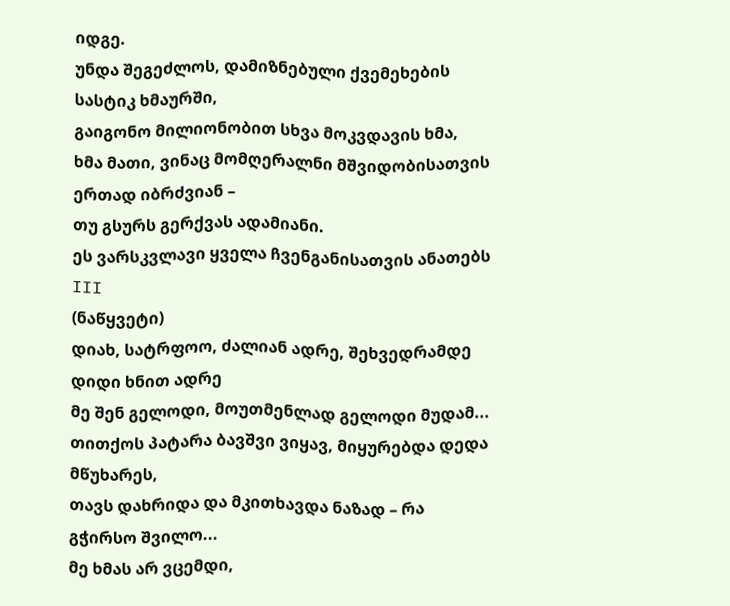იდგე.
უნდა შეგეძლოს, დამიზნებული ქვემეხების სასტიკ ხმაურში,
გაიგონო მილიონობით სხვა მოკვდავის ხმა,
ხმა მათი, ვინაც მომღერალნი მშვიდობისათვის ერთად იბრძვიან –
თუ გსურს გერქვას ადამიანი.
ეს ვარსკვლავი ყველა ჩვენგანისათვის ანათებს
III
(ნაწყვეტი)
დიახ, სატრფოო, ძალიან ადრე, შეხვედრამდე დიდი ხნით ადრე
მე შენ გელოდი, მოუთმენლად გელოდი მუდამ...
თითქოს პატარა ბავშვი ვიყავ, მიყურებდა დედა მწუხარეს,
თავს დახრიდა და მკითხავდა ნაზად – რა გჭირსო შვილო...
მე ხმას არ ვცემდი,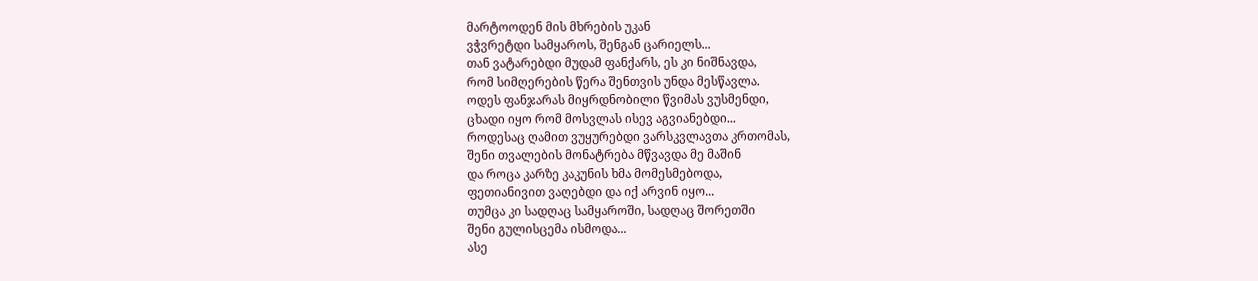მარტოოდენ მის მხრების უკან
ვჭვრეტდი სამყაროს, შენგან ცარიელს...
თან ვატარებდი მუდამ ფანქარს, ეს კი ნიშნავდა,
რომ სიმღერების წერა შენთვის უნდა მესწავლა.
ოდეს ფანჯარას მიყრდნობილი წვიმას ვუსმენდი,
ცხადი იყო რომ მოსვლას ისევ აგვიანებდი...
როდესაც ღამით ვუყურებდი ვარსკვლავთა კრთომას,
შენი თვალების მონატრება მწვავდა მე მაშინ
და როცა კარზე კაკუნის ხმა მომესმებოდა,
ფეთიანივით ვაღებდი და იქ არვინ იყო...
თუმცა კი სადღაც სამყაროში, სადღაც შორეთში
შენი გულისცემა ისმოდა...
ასე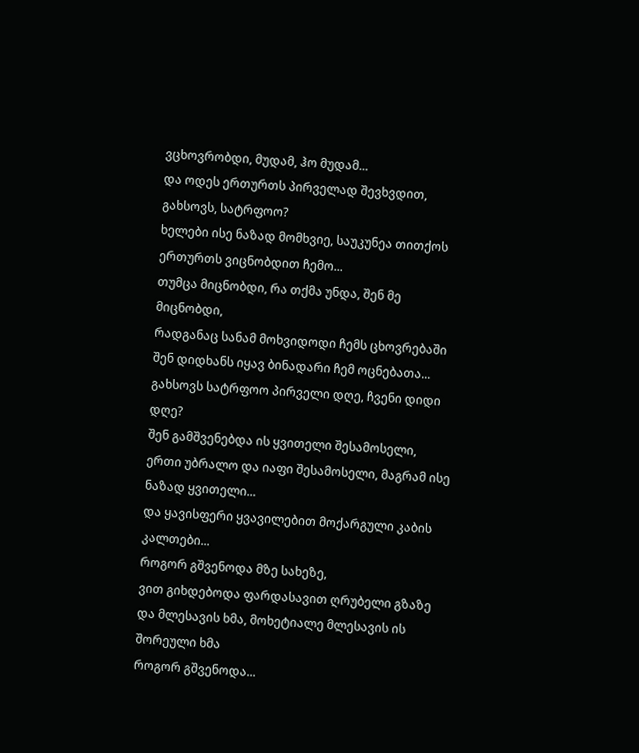ვცხოვრობდი, მუდამ, ჰო მუდამ...
და ოდეს ერთურთს პირველად შევხვდით, გახსოვს, სატრფოო?
ხელები ისე ნაზად მომხვიე, საუკუნეა თითქოს ერთურთს ვიცნობდით ჩემო...
თუმცა მიცნობდი, რა თქმა უნდა, შენ მე მიცნობდი,
რადგანაც სანამ მოხვიდოდი ჩემს ცხოვრებაში
შენ დიდხანს იყავ ბინადარი ჩემ ოცნებათა...
გახსოვს სატრფოო პირველი დღე, ჩვენი დიდი დღე?
შენ გამშვენებდა ის ყვითელი შესამოსელი,
ერთი უბრალო და იაფი შესამოსელი, მაგრამ ისე ნაზად ყვითელი...
და ყავისფერი ყვავილებით მოქარგული კაბის კალთები...
როგორ გშვენოდა მზე სახეზე,
ვით გიხდებოდა ფარდასავით ღრუბელი გზაზე
და მლესავის ხმა, მოხეტიალე მლესავის ის შორეული ხმა
როგორ გშვენოდა...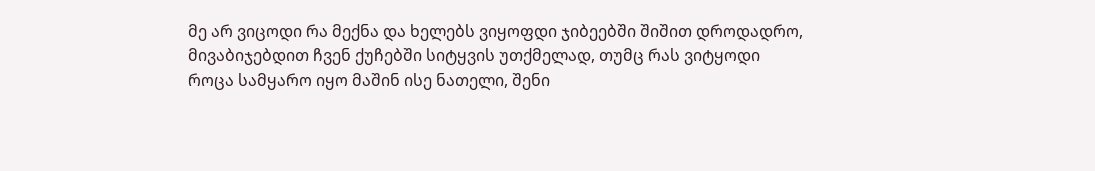მე არ ვიცოდი რა მექნა და ხელებს ვიყოფდი ჯიბეებში შიშით დროდადრო,
მივაბიჯებდით ჩვენ ქუჩებში სიტყვის უთქმელად, თუმც რას ვიტყოდი
როცა სამყარო იყო მაშინ ისე ნათელი, შენი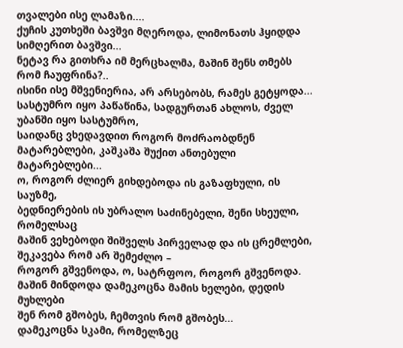თვალები ისე ლამაზი....
ქუჩის კუთხეში ბავშვი მღეროდა, ლიმონათს ჰყიდდა სიმღერით ბავშვი...
ნეტავ რა გითხრა იმ მერცხალმა, მაშინ შენს თმებს რომ ჩაუფრინა?..
ისინი ისე მშვენიერია, არ არსებობს, რამეს გეტყოდა...
სასტუმრო იყო პაწაწინა, სადგურთან ახლოს, ძველ უბანში იყო სასტუმრო,
საიდანც ვხედავდით როგორ მოძრაობდნენ მატარებლები, კაშკაშა შუქით ანთებული მატარებლები...
ო, როგორ ძლიერ გიხდებოდა ის გაზაფხული, ის საუზმე,
ბედნიერების ის უბრალო საძინებელი, შენი სხეული, რომელსაც
მაშინ ვეხებოდი შიშველს პირველად და ის ცრემლები, შეკავება რომ არ შემეძლო –
როგორ გშვენოდა, ო, სატრფოო, როგორ გშვენოდა.
მაშინ მინდოდა დამეკოცნა მამის ხელები, დედის მუხლები
შენ რომ გშობეს, ჩემთვის რომ გშობეს...
დამეკოცნა სკამი, რომელზეც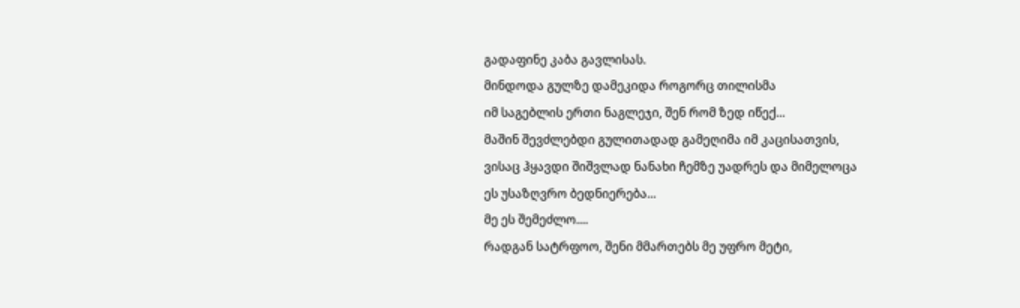გადაფინე კაბა გავლისას.
მინდოდა გულზე დამეკიდა როგორც თილისმა
იმ საგებლის ერთი ნაგლეჯი, შენ რომ ზედ იწექ...
მაშინ შევძლებდი გულითადად გამეღიმა იმ კაცისათვის,
ვისაც ჰყავდი შიშვლად ნანახი ჩემზე უადრეს და მიმელოცა
ეს უსაზღვრო ბედნიერება...
მე ეს შემეძლო....
რადგან სატრფოო, შენი მმართებს მე უფრო მეტი,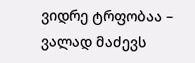ვიდრე ტრფობაა –
ვალად მაძევს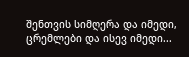შენთვის სიმღერა და იმედი, ცრემლები და ისევ იმედი...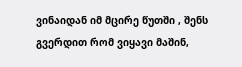ვინაიდან იმ მცირე წუთში , შენს გვერდით რომ ვიყავი მაშინ,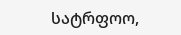სატრფოო,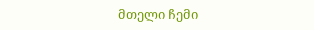მთელი ჩემი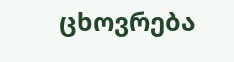ცხოვრება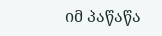იმ პაწაწა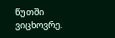წუთში ვიცხოვრე.